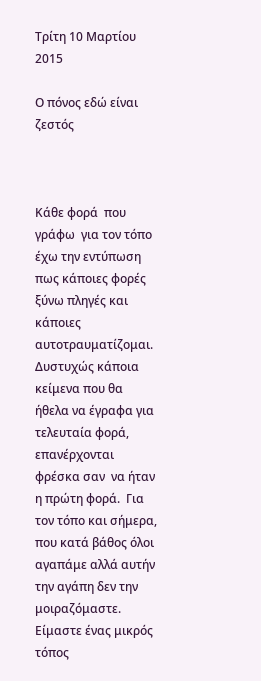Τρίτη 10 Μαρτίου 2015

Ο πόνος εδώ είναι ζεστός



Κάθε φορά  που γράφω  για τον τόπο έχω την εντύπωση πως κάποιες φορές ξύνω πληγές και κάποιες αυτοτραυματίζομαι.  Δυστυχώς κάποια κείμενα που θα ήθελα να έγραφα για τελευταία φορά, επανέρχονται φρέσκα σαν  να ήταν η πρώτη φορά.  Για τον τόπο και σήμερα,   που κατά βάθος όλοι αγαπάμε αλλά αυτήν την αγάπη δεν την μοιραζόμαστε.
Είμαστε ένας μικρός τόπος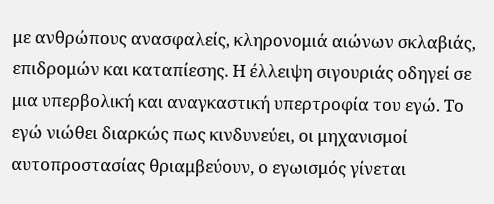με ανθρώπους ανασφαλείς, κληρονομιά αιώνων σκλαβιάς, επιδρομών και καταπίεσης. Η έλλειψη σιγουριάς οδηγεί σε μια υπερβολική και αναγκαστική υπερτροφία του εγώ. Το εγώ νιώθει διαρκώς πως κινδυνεύει, οι μηχανισμοί αυτοπροστασίας θριαμβεύουν, ο εγωισμός γίνεται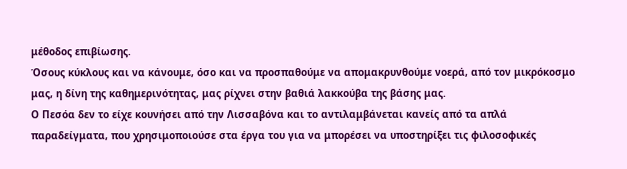μέθοδος επιβίωσης.
Όσους κύκλους και να κάνουμε, όσο και να προσπαθούμε να απομακρυνθούμε νοερά, από τον μικρόκοσμο μας, η δίνη της καθημερινότητας, μας ρίχνει στην βαθιά λακκούβα της βάσης μας.
Ο Πεσόα δεν το είχε κουνήσει από την Λισσαβόνα και το αντιλαμβάνεται κανείς από τα απλά παραδείγματα, που χρησιμοποιούσε στα έργα του για να μπορέσει να υποστηρίξει τις φιλοσοφικές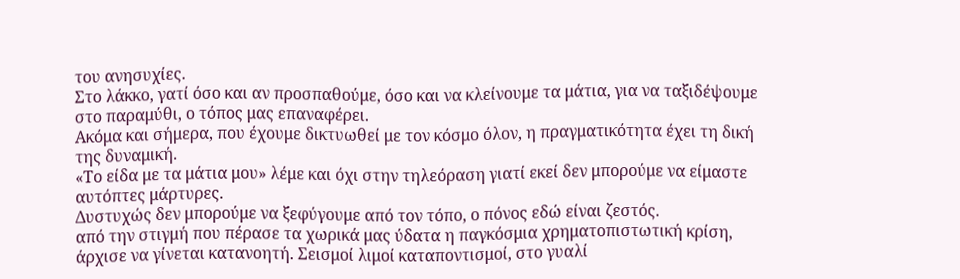του ανησυχίες.
Στο λάκκο, γατί όσο και αν προσπαθούμε, όσο και να κλείνουμε τα μάτια, για να ταξιδέψουμε στο παραμύθι, ο τόπος μας επαναφέρει.
Ακόμα και σήμερα, που έχουμε δικτυωθεί με τον κόσμο όλον, η πραγματικότητα έχει τη δική της δυναμική.
«Το είδα με τα μάτια μου» λέμε και όχι στην τηλεόραση γιατί εκεί δεν μπορούμε να είμαστε αυτόπτες μάρτυρες.
Δυστυχώς δεν μπορούμε να ξεφύγουμε από τον τόπο, ο πόνος εδώ είναι ζεστός.
από την στιγμή που πέρασε τα χωρικά μας ύδατα η παγκόσμια χρηματοπιστωτική κρίση, άρχισε να γίνεται κατανοητή. Σεισμοί λιμοί καταποντισμοί, στο γυαλί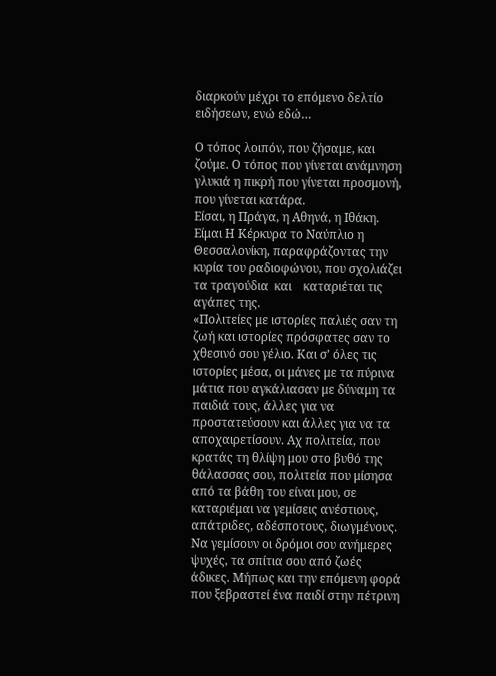διαρκούν μέχρι το επόμενο δελτίο ειδήσεων, ενώ εδώ…

Ο τόπος λοιπόν, που ζήσαμε, και ζούμε. Ο τόπος που γίνεται ανάμνηση γλυκιά η πικρή που γίνεται προσμονή, που γίνεται κατάρα.
Είσαι, η Πράγα, η Αθηνά, η Ιθάκη. Είμαι Η Κέρκυρα το Ναύπλιο η Θεσσαλονίκη, παραφράζοντας την κυρία του ραδιοφώνου, που σχολιάζει τα τραγούδια  και    καταριέται τις αγάπες της.
«Πολιτείες με ιστορίες παλιές σαν τη ζωή και ιστορίες πρόσφατες σαν το χθεσινό σου γέλιο. Και σ’ όλες τις ιστορίες μέσα, οι μάνες με τα πύρινα μάτια που αγκάλιασαν με δύναμη τα παιδιά τους, άλλες για να προστατεύσουν και άλλες για να τα αποχαιρετίσουν. Αχ πολιτεία, που κρατάς τη θλίψη μου στο βυθό της θάλασσας σου, πολιτεία που μίσησα από τα βάθη του είναι μου, σε καταριέμαι να γεμίσεις ανέστιους, απάτριδες, αδέσποτους, διωγμένους. Να γεμίσουν οι δρόμοι σου ανήμερες ψυχές, τα σπίτια σου από ζωές άδικες. Μήπως και την επόμενη φορά που ξεβραστεί ένα παιδί στην πέτρινη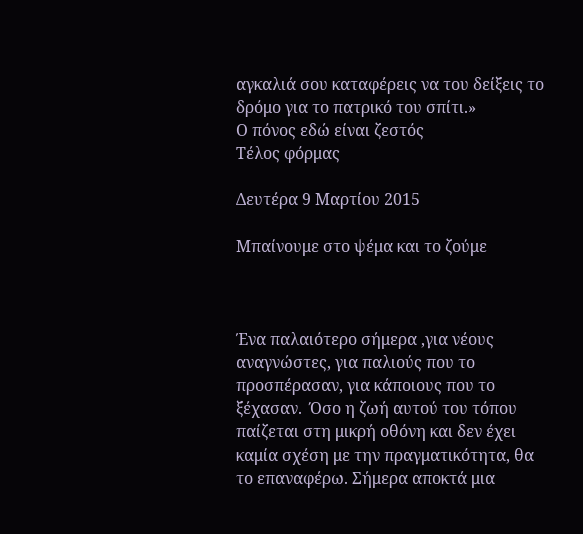αγκαλιά σου καταφέρεις να του δείξεις το δρόμο για το πατρικό του σπίτι.»
Ο πόνος εδώ είναι ζεστός
Τέλος φόρμας

Δευτέρα 9 Μαρτίου 2015

Μπαίνουμε στο ψέμα και το ζούμε



Ένα παλαιότερο σήμερα ,για νέους αναγνώστες, για παλιούς που το προσπέρασαν, για κάποιους που το ξέχασαν.  Όσο η ζωή αυτού του τόπου παίζεται στη μικρή οθόνη και δεν έχει καμία σχέση με την πραγματικότητα, θα το επαναφέρω. Σήμερα αποκτά μια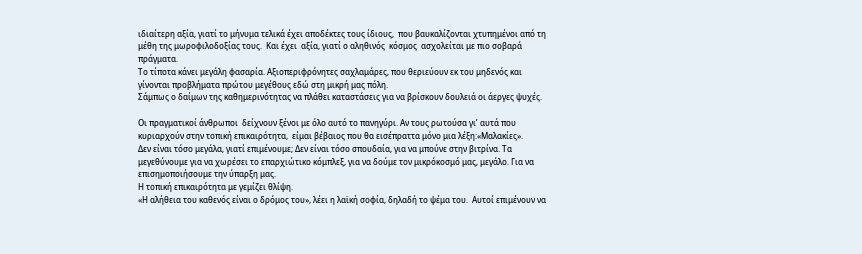ιδιαίτερη αξία, γιατί το μήνυμα τελικά έχει αποδέκτες τους ίδιους,  που βαυκαλίζονται χτυπημένοι από τη μέθη της μωροφιλοδοξίας τους.  Και έχει  αξία, γιατί ο αληθινός  κόσμος  ασχολείται με πιο σοβαρά πράγματα.
Το τίποτα κάνει μεγάλη φασαρία. Αξιοπεριφρόνητες σαχλαμάρες, που θεριεύουν εκ του μηδενός και γίνονται προβλήματα πρώτου μεγέθους εδώ στη μικρή μας πόλη.
Σάμπως ο δαίμων της καθημερινότητας να πλάθει καταστάσεις για να βρίσκουν δουλειά οι άεργες ψυχές.

Οι πραγματικοί άνθρωποι  δείχνουν ξένοι με όλο αυτό το πανηγύρι. Αν τους ρωτούσα γι’ αυτά που κυριαρχούν στην τοπική επικαιρότητα,  είμαι βέβαιος που θα εισέπραττα μόνο μια λέξη:«Μαλακίες».
Δεν είναι τόσο μεγάλα, γιατί επιμένουμε; Δεν είναι τόσο σπουδαία, για να μπούνε στην βιτρίνα. Τα μεγεθύνουμε για να χωρέσει το επαρχιώτικο κόμπλεξ, για να δούμε τον μικρόκοσμό μας, μεγάλο. Για να επισημοποιήσουμε την ύπαρξη μας.
Η τοπική επικαιρότητα με γεμίζει θλίψη.
«Η αλήθεια του καθενός είναι ο δρόμος του», λέει η λαϊκή σοφία, δηλαδή το ψέμα του.  Αυτοί επιμένουν να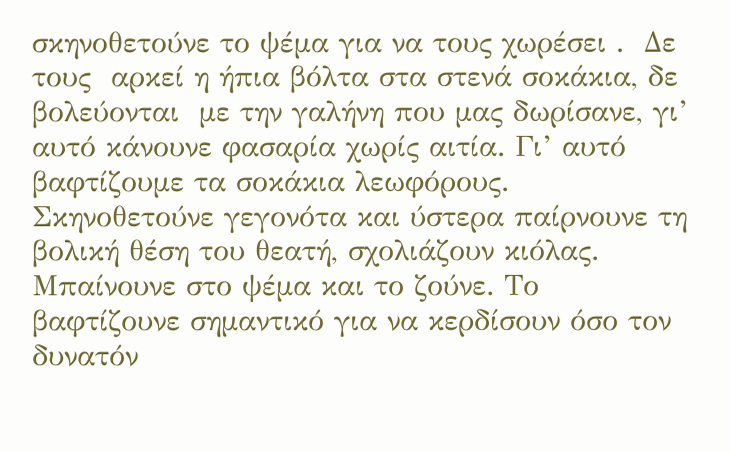σκηνοθετούνε το ψέμα για να τους χωρέσει .  Δε τους  αρκεί η ήπια βόλτα στα στενά σοκάκια, δε βολεύονται  με την γαλήνη που μας δωρίσανε, γι’ αυτό κάνουνε φασαρία χωρίς αιτία. Γι’ αυτό βαφτίζουμε τα σοκάκια λεωφόρους.
Σκηνοθετούνε γεγονότα και ύστερα παίρνουνε τη βολική θέση του θεατή, σχολιάζουν κιόλας. Μπαίνουνε στο ψέμα και το ζούνε. Το βαφτίζουνε σημαντικό για να κερδίσουν όσο τον δυνατόν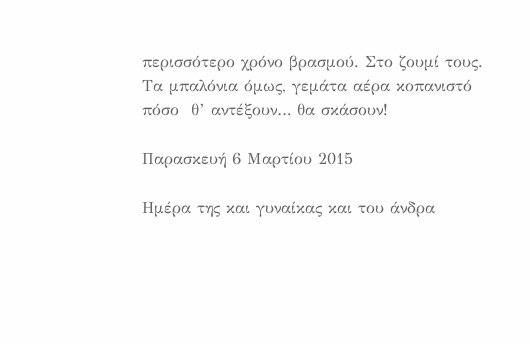περισσότερο χρόνο βρασμού. Στο ζουμί τους.
Τα μπαλόνια όμως, γεμάτα αέρα κοπανιστό πόσο  θ’ αντέξουν… θα σκάσουν!

Παρασκευή 6 Μαρτίου 2015

Ημέρα της και γυναίκας και του άνδρα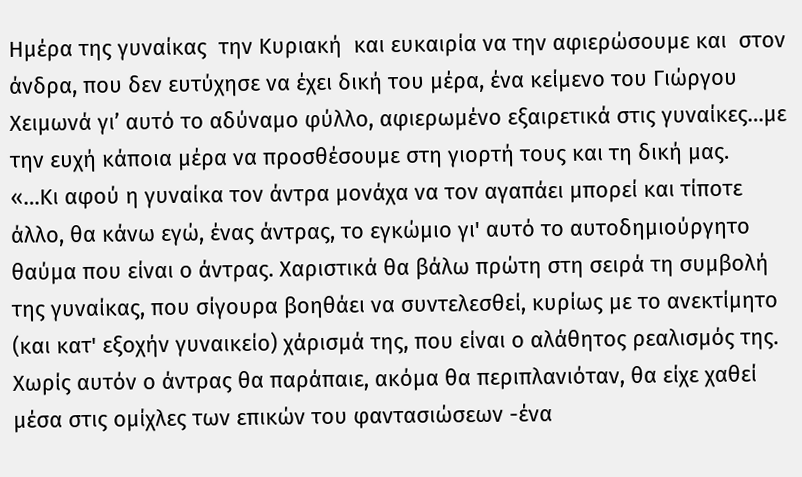Ημέρα της γυναίκας  την Κυριακή  και ευκαιρία να την αφιερώσουμε και  στον άνδρα, που δεν ευτύχησε να έχει δική του μέρα, ένα κείμενο του Γιώργου Χειμωνά γι’ αυτό το αδύναμο φύλλο, αφιερωμένο εξαιρετικά στις γυναίκες…με την ευχή κάποια μέρα να προσθέσουμε στη γιορτή τους και τη δική μας.
«…Κι αφού η γυναίκα τον άντρα μονάχα να τον αγαπάει μπορεί και τίποτε άλλο, θα κάνω εγώ, ένας άντρας, το εγκώμιο γι' αυτό το αυτοδημιούργητο θαύμα που είναι ο άντρας. Χαριστικά θα βάλω πρώτη στη σειρά τη συμβολή της γυναίκας, που σίγουρα βοηθάει να συντελεσθεί, κυρίως με το ανεκτίμητο (και κατ' εξοχήν γυναικείο) χάρισμά της, που είναι ο αλάθητος ρεαλισμός της. Χωρίς αυτόν ο άντρας θα παράπαιε, ακόμα θα περιπλανιόταν, θα είχε χαθεί μέσα στις ομίχλες των επικών του φαντασιώσεων -ένα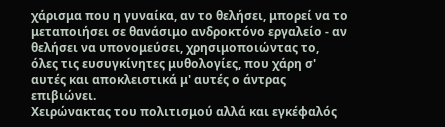χάρισμα που η γυναίκα, αν το θελήσει, μπορεί να το μεταποιήσει σε θανάσιμο ανδροκτόνο εργαλείο - αν θελήσει να υπονομεύσει, χρησιμοποιώντας το, όλες τις ευσυγκίνητες μυθολογίες, που χάρη σ' αυτές και αποκλειστικά μ' αυτές ο άντρας επιβιώνει.
Χειρώνακτας του πολιτισμού αλλά και εγκέφαλός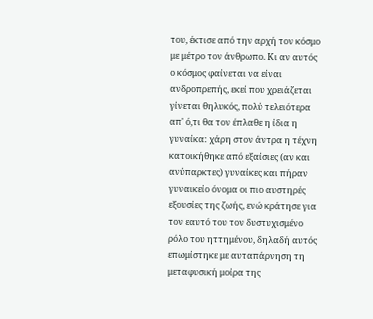του, έκτισε από την αρχή τον κόσμο με μέτρο τον άνθρωπο. Κι αν αυτός ο κόσμος φαίνεται να είναι ανδροπρεπής, εκεί που χρειάζεται γίνεται θηλυκός, πολύ τελειότερα απ' ό,τι θα τον έπλαθε η ίδια η γυναίκα: χάρη στον άντρα η τέχνη κατοικήθηκε από εξαίσιες (αν και ανύπαρκτες) γυναίκες και πήραν γυναικείο όνομα οι πιο αυστηρές εξουσίες της ζωής, ενώ κράτησε για τον εαυτό του τον δυστυχισμένο ρόλο του ηττημένου, δηλαδή αυτός επωμίστηκε με αυταπάρνηση τη μεταφυσική μοίρα της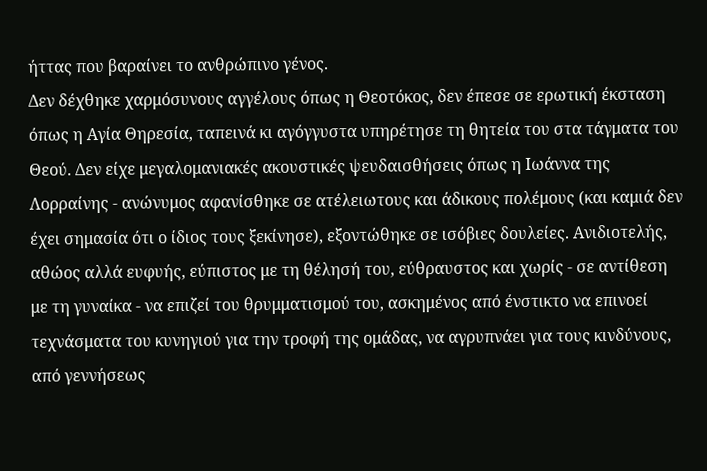ήττας που βαραίνει το ανθρώπινο γένος.
Δεν δέχθηκε χαρμόσυνους αγγέλους όπως η Θεοτόκος, δεν έπεσε σε ερωτική έκσταση όπως η Αγία Θηρεσία, ταπεινά κι αγόγγυστα υπηρέτησε τη θητεία του στα τάγματα του Θεού. Δεν είχε μεγαλομανιακές ακουστικές ψευδαισθήσεις όπως η Ιωάννα της Λορραίνης - ανώνυμος αφανίσθηκε σε ατέλειωτους και άδικους πολέμους (και καμιά δεν έχει σημασία ότι ο ίδιος τους ξεκίνησε), εξοντώθηκε σε ισόβιες δουλείες. Ανιδιοτελής, αθώος αλλά ευφυής, εύπιστος με τη θέλησή του, εύθραυστος και χωρίς - σε αντίθεση με τη γυναίκα - να επιζεί του θρυμματισμού του, ασκημένος από ένστικτο να επινοεί τεχνάσματα του κυνηγιού για την τροφή της ομάδας, να αγρυπνάει για τους κινδύνους, από γεννήσεως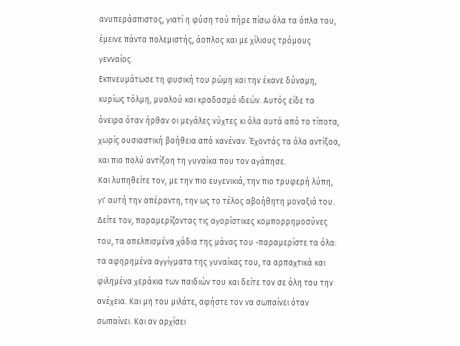ανυπεράσπιστος, γιατί η φύση τού πήρε πίσω όλα τα όπλα του, έμεινε πάντα πολεμιστής, άοπλος και με χίλιους τρόμους γενναίος.
Εκπνευμάτωσε τη φυσική του ρώμη και την έκανε δύναμη, κυρίως τόλμη, μυαλού και κραδασμό ιδεών. Αυτός είδε τα όνειρα όταν ήρθαν οι μεγάλες νύχτες κι όλα αυτά από το τίποτα, χωρίς ουσιαστική βοήθεια από κανέναν. Έχοντάς τα όλα αντίξοα, και πιο πολύ αντίξοη τη γυναίκα που τον αγάπησε.
Και λυπηθείτε τον, με την πιο ευγενικιά, την πιο τρυφερή λύπη, γι' αυτή την απέραντη, την ως το τέλος αβοήθητη μοναξιά του. Δείτε τον, παραμερίζοντας τις αγορίστικες κομπορρημοσύνες του, τα απελπισμένα χάδια της μάνας του -παραμερίστε τα όλα: τα αφηρημένα αγγίγματα της γυναίκας του, τα αρπαχτικά και φιλημένα χεράκια των παιδιών του και δείτε τον σε όλη του την ανέχεια. Και μη του μιλάτε, αφήστε τον να σωπαίνει όταν σωπαίνει. Και αν αρχίσει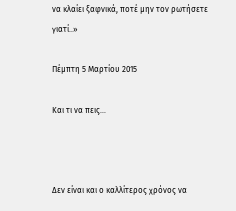να κλαίει ξαφνικά, ποτέ μην τον ρωτήσετε γιατί..»

Πέμπτη 5 Μαρτίου 2015

Και τι να πεις…



Δεν είναι και ο καλλίτερος χρόνος να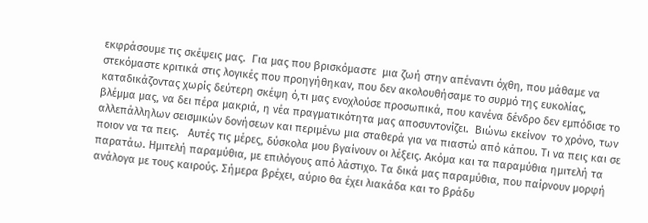εκφράσουμε τις σκέψεις μας.  Για μας που βρισκόμαστε  μια ζωή στην απέναντι όχθη, που μάθαμε να στεκόμαστε κριτικά στις λογικές που προηγήθηκαν, που δεν ακολουθήσαμε το συρμό της ευκολίας, καταδικάζοντας χωρίς δεύτερη σκέψη ό,τι μας ενοχλούσε προσωπικά, που κανένα δένδρο δεν εμπόδισε το βλέμμα μας, να δει πέρα μακριά, η νέα πραγματικότητα μας αποσυντονίζει.  Βιώνω εκείνον  το χρόνο, των αλλεπάλληλων σεισμικών δονήσεων και περιμένω μια σταθερά για να πιαστώ από κάπου. Τι να πεις και σε ποιον να τα πεις.   Αυτές τις μέρες, δύσκολα μου βγαίνουν οι λέξεις. Ακόμα και τα παραμύθια ημιτελή τα παρατάω. Ημιτελή παραμύθια, με επιλόγους από λάστιχο. Τα δικά μας παραμύθια, που παίρνουν μορφή ανάλογα με τους καιρούς. Σήμερα βρέχει, αύριο θα έχει λιακάδα και το βράδυ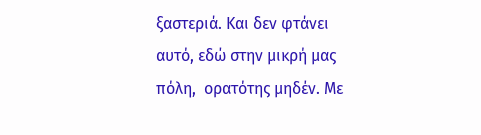ξαστεριά. Και δεν φτάνει αυτό, εδώ στην μικρή μας πόλη,  ορατότης μηδέν. Με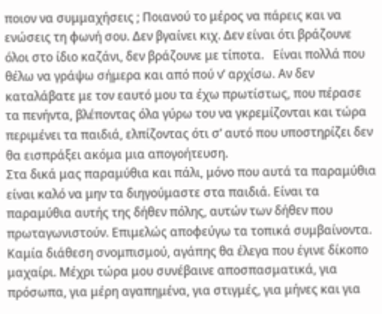ποιον να συμμαχήσεις ; Ποιανού το μέρος να πάρεις και να ενώσεις τη φωνή σου. Δεν βγαίνει κιχ. Δεν είναι ότι βράζουνε όλοι στο ίδιο καζάνι, δεν βράζουνε με τίποτα.   Είναι πολλά που θέλω να γράψω σήμερα και από πού ν’ αρχίσω. Αν δεν καταλάβατε με τον εαυτό μου τα έχω πρωτίστως, που πέρασε  τα πενήντα, βλέποντας όλα γύρω του να γκρεμίζονται και τώρα περιμένει τα παιδιά, ελπίζοντας ότι σ’ αυτό που υποστηρίζει δεν θα εισπράξει ακόμα μια απογοήτευση.
Στα δικά μας παραμύθια και πάλι, μόνο που αυτά τα παραμύθια είναι καλό να μην τα διηγούμαστε στα παιδιά. Είναι τα παραμύθια αυτής της δήθεν πόλης, αυτών των δήθεν που πρωταγωνιστούν. Επιμελώς αποφεύγω τα τοπικά συμβαίνοντα. Καμία διάθεση σνομπισμού, αγάπης θα έλεγα που έγινε δίκοπο μαχαίρι. Μέχρι τώρα μου συνέβαινε αποσπασματικά, για πρόσωπα, για μέρη αγαπημένα, για στιγμές, για μήνες και για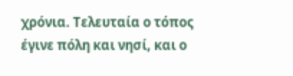χρόνια. Τελευταία ο τόπος έγινε πόλη και νησί, και ο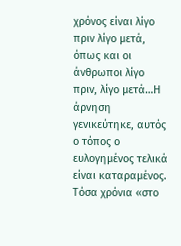χρόνος είναι λίγο πριν λίγο μετά, όπως και οι άνθρωποι λίγο πριν, λίγο μετά…Η άρνηση γενικεύτηκε, αυτός ο τόπος ο ευλογημένος τελικά είναι καταραμένος.
Τόσα χρόνια «στο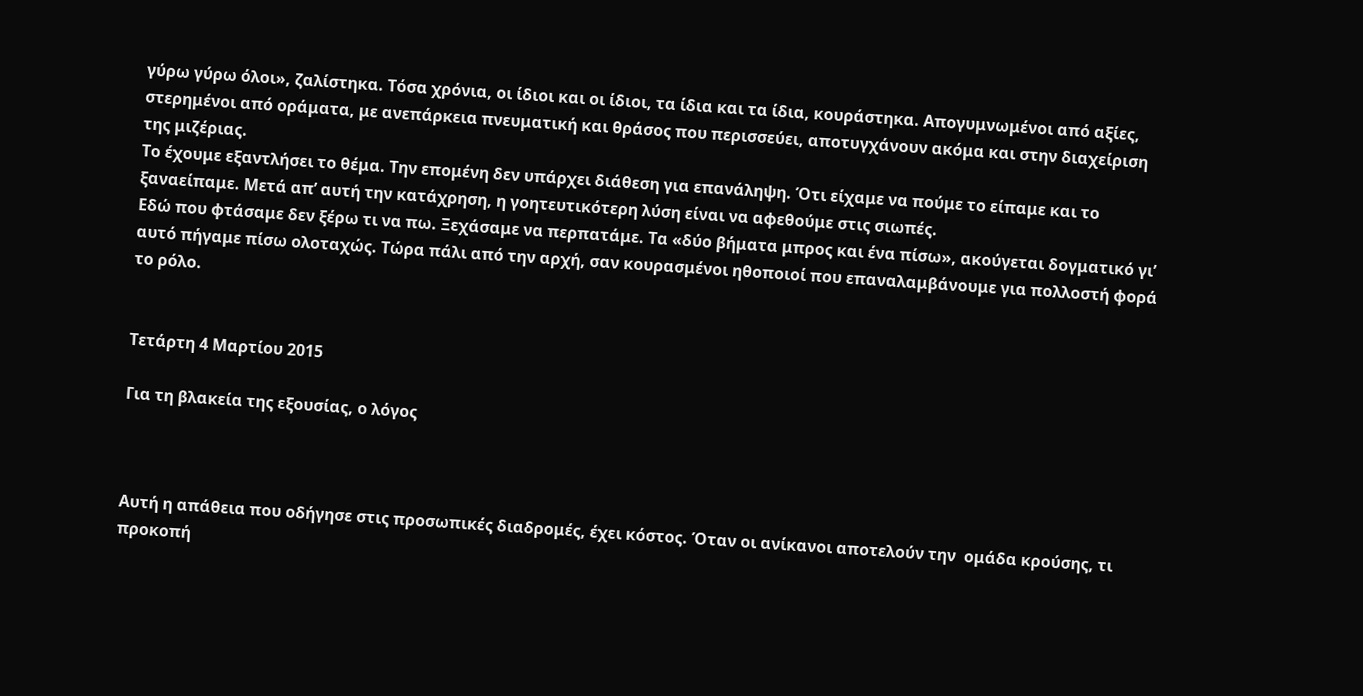γύρω γύρω όλοι», ζαλίστηκα. Τόσα χρόνια, οι ίδιοι και οι ίδιοι, τα ίδια και τα ίδια, κουράστηκα. Απογυμνωμένοι από αξίες, στερημένοι από οράματα, με ανεπάρκεια πνευματική και θράσος που περισσεύει, αποτυγχάνουν ακόμα και στην διαχείριση της μιζέριας.
Το έχουμε εξαντλήσει το θέμα. Την επομένη δεν υπάρχει διάθεση για επανάληψη. Ότι είχαμε να πούμε το είπαμε και το ξαναείπαμε. Μετά απ’ αυτή την κατάχρηση, η γοητευτικότερη λύση είναι να αφεθούμε στις σιωπές.
Εδώ που φτάσαμε δεν ξέρω τι να πω. Ξεχάσαμε να περπατάμε. Τα «δύο βήματα μπρος και ένα πίσω», ακούγεται δογματικό γι’ αυτό πήγαμε πίσω ολοταχώς. Τώρα πάλι από την αρχή, σαν κουρασμένοι ηθοποιοί που επαναλαμβάνουμε για πολλοστή φορά το ρόλο.


Τετάρτη 4 Μαρτίου 2015

Για τη βλακεία της εξουσίας, ο λόγος



Αυτή η απάθεια που οδήγησε στις προσωπικές διαδρομές, έχει κόστος. Όταν οι ανίκανοι αποτελούν την  ομάδα κρούσης, τι προκοπή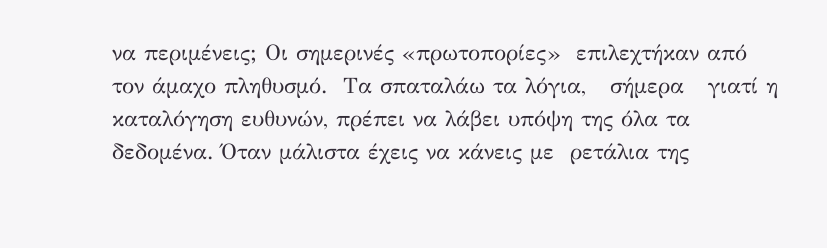να περιμένεις; Οι σημερινές «πρωτοπορίες»  επιλεχτήκαν από τον άμαχο πληθυσμό.  Tα σπαταλάω τα λόγια,   σήμερα   γιατί η καταλόγηση ευθυνών, πρέπει να λάβει υπόψη της όλα τα δεδομένα. Όταν μάλιστα έχεις να κάνεις με  ρετάλια της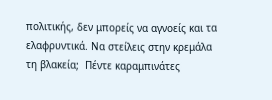πολιτικής, δεν μπορείς να αγνοείς και τα ελαφρυντικά. Να στείλεις στην κρεμάλα τη βλακεία;  Πέντε καραμπινάτες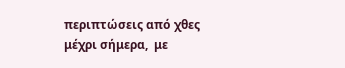περιπτώσεις από χθες μέχρι σήμερα,  με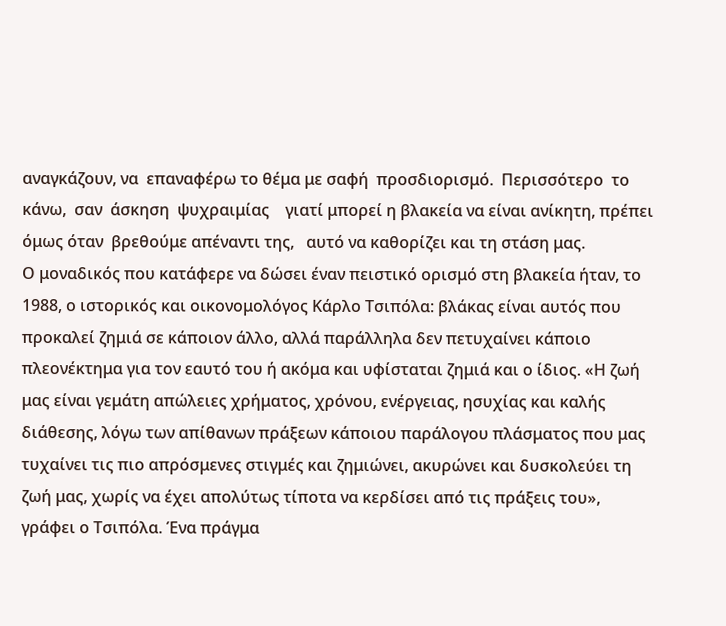αναγκάζουν, να  επαναφέρω το θέμα με σαφή  προσδιορισμό.  Περισσότερο  το κάνω,  σαν  άσκηση  ψυχραιμίας    γιατί μπορεί η βλακεία να είναι ανίκητη, πρέπει όμως όταν  βρεθούμε απέναντι της,   αυτό να καθορίζει και τη στάση μας.
Ο μοναδικός που κατάφερε να δώσει έναν πειστικό ορισμό στη βλακεία ήταν, το 1988, ο ιστορικός και οικονομολόγος Κάρλο Τσιπόλα: βλάκας είναι αυτός που προκαλεί ζημιά σε κάποιον άλλο, αλλά παράλληλα δεν πετυχαίνει κάποιο πλεονέκτημα για τον εαυτό του ή ακόμα και υφίσταται ζημιά και ο ίδιος. «Η ζωή μας είναι γεμάτη απώλειες χρήματος, χρόνου, ενέργειας, ησυχίας και καλής διάθεσης, λόγω των απίθανων πράξεων κάποιου παράλογου πλάσματος που μας τυχαίνει τις πιο απρόσμενες στιγμές και ζημιώνει, ακυρώνει και δυσκολεύει τη ζωή μας, χωρίς να έχει απολύτως τίποτα να κερδίσει από τις πράξεις του», γράφει ο Τσιπόλα. Ένα πράγμα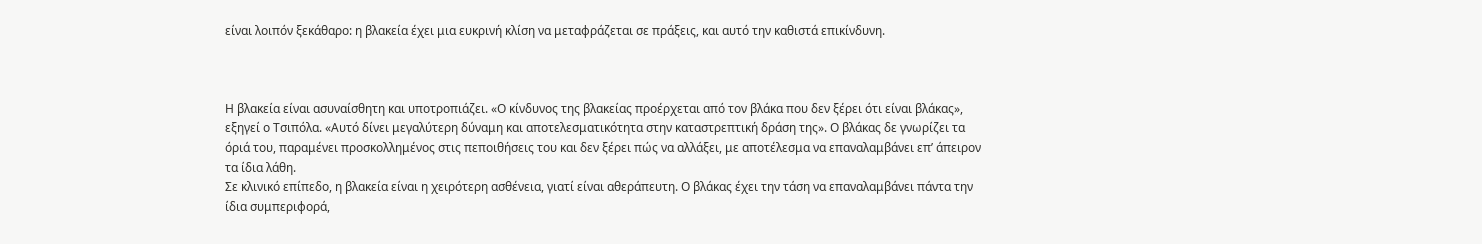είναι λοιπόν ξεκάθαρο: η βλακεία έχει μια ευκρινή κλίση να μεταφράζεται σε πράξεις, και αυτό την καθιστά επικίνδυνη.



Η βλακεία είναι ασυναίσθητη και υποτροπιάζει. «Ο κίνδυνος της βλακείας προέρχεται από τον βλάκα που δεν ξέρει ότι είναι βλάκας», εξηγεί ο Τσιπόλα. «Αυτό δίνει μεγαλύτερη δύναμη και αποτελεσματικότητα στην καταστρεπτική δράση της». Ο βλάκας δε γνωρίζει τα όριά του, παραμένει προσκολλημένος στις πεποιθήσεις του και δεν ξέρει πώς να αλλάξει, με αποτέλεσμα να επαναλαμβάνει επ’ άπειρον τα ίδια λάθη.
Σε κλινικό επίπεδο, η βλακεία είναι η χειρότερη ασθένεια, γιατί είναι αθεράπευτη. Ο βλάκας έχει την τάση να επαναλαμβάνει πάντα την ίδια συμπεριφορά,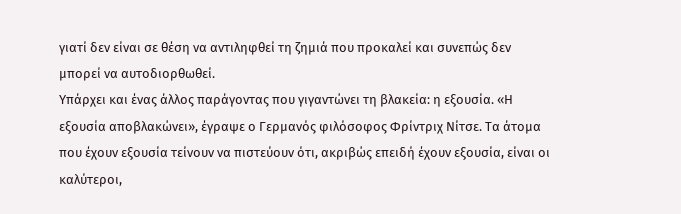γιατί δεν είναι σε θέση να αντιληφθεί τη ζημιά που προκαλεί και συνεπώς δεν μπορεί να αυτοδιορθωθεί.
Υπάρχει και ένας άλλος παράγοντας που γιγαντώνει τη βλακεία: η εξουσία. «Η εξουσία αποβλακώνει», έγραψε ο Γερμανός φιλόσοφος Φρίντριχ Νίτσε. Τα άτομα που έχουν εξουσία τείνουν να πιστεύουν ότι, ακριβώς επειδή έχουν εξουσία, είναι οι καλύτεροι,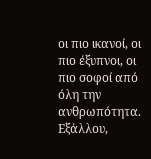οι πιο ικανοί, οι πιο έξυπνοι, οι πιο σοφοί από όλη την ανθρωπότητα. Εξάλλου,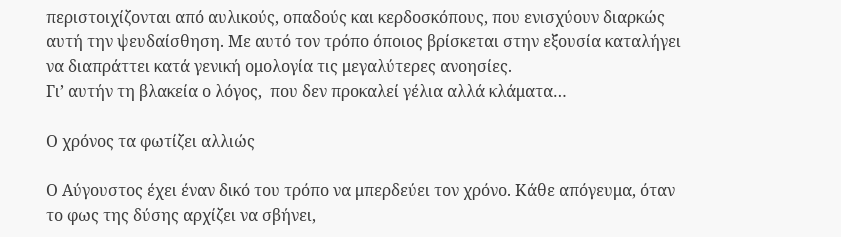περιστοιχίζονται από αυλικούς, οπαδούς και κερδοσκόπους, που ενισχύουν διαρκώς αυτή την ψευδαίσθηση. Με αυτό τον τρόπο όποιος βρίσκεται στην εξουσία καταλήγει να διαπράττει κατά γενική ομολογία τις μεγαλύτερες ανοησίες.
Γι’ αυτήν τη βλακεία ο λόγος,  που δεν προκαλεί γέλια αλλά κλάματα…

Ο χρόνος τα φωτίζει αλλιώς

Ο Αύγουστος έχει έναν δικό του τρόπο να μπερδεύει τον χρόνο. Κάθε απόγευμα, όταν το φως της δύσης αρχίζει να σβήνει,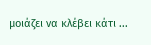μοιάζει να κλέβει κάτι ...